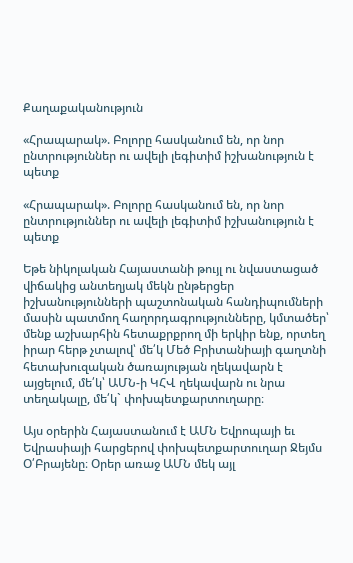Քաղաքականություն

«Հրապարակ». Բոլորը հասկանում են, որ նոր ընտրություններ ու ավելի լեգիտիմ իշխանություն է պետք

«Հրապարակ». Բոլորը հասկանում են, որ նոր ընտրություններ ու ավելի լեգիտիմ իշխանություն է պետք

Եթե նիկոլական Հայաստանի թույլ ու նվաստացած վիճակից անտեղյակ մեկն ընթերցեր իշխանությունների պաշտոնական հանդիպումների մասին պատմող հաղորդագրությունները, կմտածեր՝ մենք աշխարհին հետաքրքրող մի երկիր ենք, որտեղ իրար հերթ չտալով՝ մե՛կ Մեծ Բրիտանիայի գաղտնի հետախուզական ծառայության ղեկավարն է այցելում, մե՛կ՝ ԱՄՆ-ի ԿՀՎ ղեկավարն ու նրա տեղակալը, մե՛կ` փոխպետքարտուղարը։

Այս օրերին Հայաստանում է ԱՄՆ Եվրոպայի եւ Եվրասիայի հարցերով փոխպետքարտուղար Ջեյմս Օ՛Բրայենը։ Օրեր առաջ ԱՄՆ մեկ այլ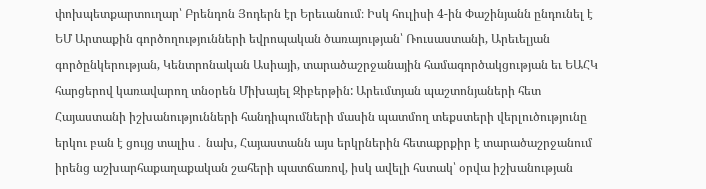փոխպետքարտուղար՝ Բրենդոն Յոդերն էր Երեւանում։ Իսկ հուլիսի 4-ին Փաշինյանն ընդունել է ԵՄ Արտաքին գործողությունների եվրոպական ծառայության՝ Ռուսաստանի, Արեւելյան գործընկերության, Կենտրոնական Ասիայի, տարածաշրջանային համագործակցության եւ ԵԱՀԿ հարցերով կառավարող տնօրեն Միխայել Զիբերթին: Արեւմտյան պաշտոնյաների հետ Հայաստանի իշխանությունների հանդիպումների մասին պատմող տեքստերի վերլուծությունը երկու բան է ցույց տալիս․ նախ, Հայաստանն այս երկրներին հետաքրքիր է տարածաշրջանում իրենց աշխարհաքաղաքական շահերի պատճառով, իսկ ավելի հստակ՝ օրվա իշխանության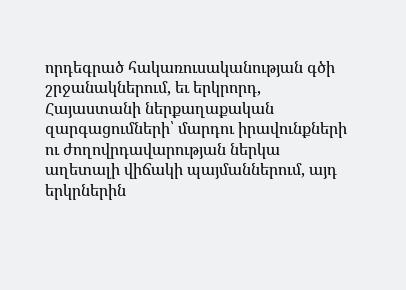որդեգրած հակառուսականության գծի շրջանակներում, եւ երկրորդ, Հայաստանի ներքաղաքական զարգացումների՝ մարդու իրավունքների ու ժողովրդավարության ներկա աղետալի վիճակի պայմաններում, այդ երկրներին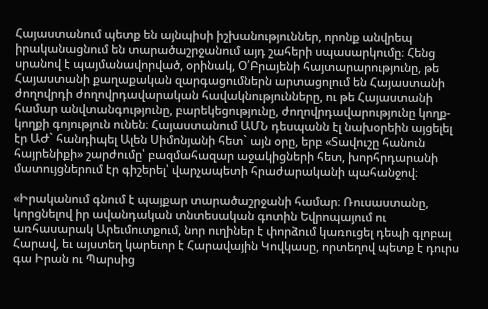Հայաստանում պետք են այնպիսի իշխանություններ, որոնք անվրեպ իրականացնում են տարածաշրջանում այդ շահերի սպասարկումը։ Հենց սրանով է պայմանավորված, օրինակ, Օ՛Բրայենի հայտարարությունը, թե Հայաստանի քաղաքական զարգացումներն արտացոլում են Հայաստանի ժողովրդի ժողովրդավարական հավակնությունները, ու թե Հայաստանի համար անվտանգությունը, բարեկեցությունը, ժողովրդավարությունը կողք-կողքի գոյություն ունեն։ Հայաստանում ԱՄՆ դեսպանն էլ նախօրեին այցելել էր ԱԺ` հանդիպել Ալեն Սիմոնյանի հետ` այն օրը, երբ «Տավուշը հանուն հայրենիքի» շարժումը՝ բազմահազար աջակիցների հետ, խորհրդարանի մատույցներում էր գիշերել՝ վարչապետի հրաժարականի պահանջով։

«Իրականում գնում է պայքար տարածաշրջանի համար։ Ռուսաստանը, կորցնելով իր ավանդական տնտեսական գոտին Եվրոպայում ու առհասարակ Արեւմուտքում, նոր ուղիներ է փորձում կառուցել դեպի գլոբալ Հարավ, եւ այստեղ կարեւոր է Հարավային Կովկասը, որտեղով պետք է դուրս գա Իրան ու Պարսից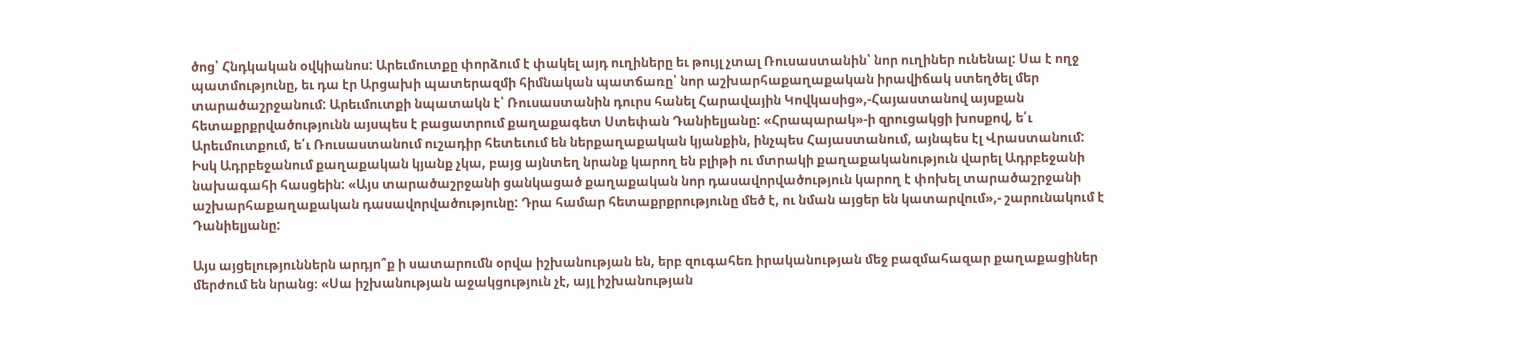ծոց՝ Հնդկական օվկիանոս: Արեւմուտքը փորձում է փակել այդ ուղիները եւ թույլ չտալ Ռուսաստանին՝ նոր ուղիներ ունենալ: Սա է ողջ պատմությունը, եւ դա էր Արցախի պատերազմի հիմնական պատճառը՝ նոր աշխարհաքաղաքական իրավիճակ ստեղծել մեր տարածաշրջանում: Արեւմուտքի նպատակն է՝ Ռուսաստանին դուրս հանել Հարավային Կովկասից»,-Հայաստանով այսքան հետաքրքրվածությունն այսպես է բացատրում քաղաքագետ Ստեփան Դանիելյանը: «Հրապարակ»-ի զրուցակցի խոսքով, ե՛ւ Արեւմուտքում, ե՛ւ Ռուսաստանում ուշադիր հետեւում են ներքաղաքական կյանքին, ինչպես Հայաստանում, այնպես էլ Վրաստանում: Իսկ Ադրբեջանում քաղաքական կյանք չկա, բայց այնտեղ նրանք կարող են բլիթի ու մտրակի քաղաքականություն վարել Ադրբեջանի նախագահի հասցեին: «Այս տարածաշրջանի ցանկացած քաղաքական նոր դասավորվածություն կարող է փոխել տարածաշրջանի աշխարհաքաղաքական դասավորվածությունը: Դրա համար հետաքրքրությունը մեծ է, ու նման այցեր են կատարվում»,- շարունակում է Դանիելյանը:

Այս այցելություններն արդյո՞ք ի սատարումն օրվա իշխանության են, երբ զուգահեռ իրականության մեջ բազմահազար քաղաքացիներ մերժում են նրանց։ «Սա իշխանության աջակցություն չէ, այլ իշխանության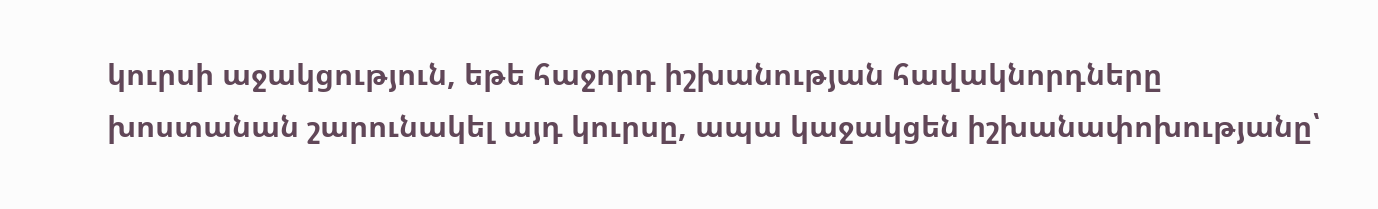կուրսի աջակցություն, եթե հաջորդ իշխանության հավակնորդները խոստանան շարունակել այդ կուրսը, ապա կաջակցեն իշխանափոխությանը՝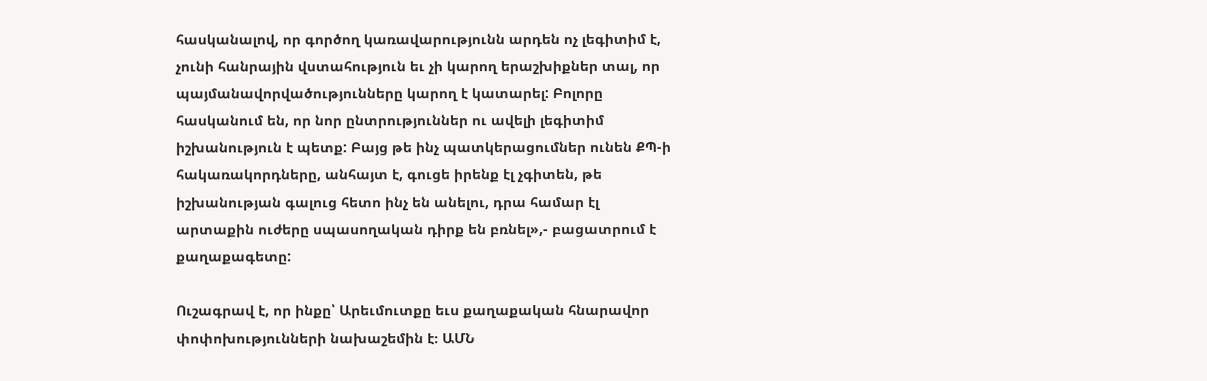հասկանալով, որ գործող կառավարությունն արդեն ոչ լեգիտիմ է, չունի հանրային վստահություն եւ չի կարող երաշխիքներ տալ, որ պայմանավորվածությունները կարող է կատարել: Բոլորը հասկանում են, որ նոր ընտրություններ ու ավելի լեգիտիմ իշխանություն է պետք: Բայց թե ինչ պատկերացումներ ունեն ՔՊ-ի հակառակորդները, անհայտ է, գուցե իրենք էլ չգիտեն, թե իշխանության գալուց հետո ինչ են անելու, դրա համար էլ արտաքին ուժերը սպասողական դիրք են բռնել»,- բացատրում է քաղաքագետը:

Ուշագրավ է, որ ինքը՝ Արեւմուտքը եւս քաղաքական հնարավոր փոփոխությունների նախաշեմին է։ ԱՄՆ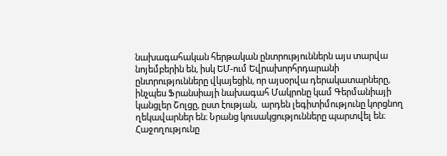նախագահական հերթական ընտրություններն այս տարվա նոյեմբերին են, իսկ ԵՄ-ում Եվրախորհրդարանի ընտրությունները վկայեցին, որ այսօրվա դերակատարները, ինչպես Ֆրանսիայի նախագահ Մակրոնը կամ Գերմանիայի կանցլեր Շոլցը, ըստ էության,  արդեն լեգիտիմությունը կորցնող ղեկավարներ են։ Նրանց կուսակցությունները պարտվել են։ Հաջողությունը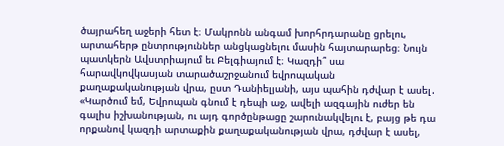ծայրահեղ աջերի հետ է։ Մակրոնն անգամ խորհրդարանը ցրելու, արտահերթ ընտրություններ անցկացնելու մասին հայտարարեց։ Նույն պատկերն Ավստրիայում եւ Բելգիայում է։ Կազդի՞ սա հարավկովկասյան տարածաշրջանում եվրոպական քաղաքականության վրա, ըստ Դանիելյանի, այս պահին դժվար է ասել․ «Կարծում եմ, Եվրոպան գնում է դեպի աջ, ավելի ազգային ուժեր են գալիս իշխանության, ու այդ գործընթացը շարունակվելու է, բայց թե դա որքանով կազդի արտաքին քաղաքականության վրա, դժվար է ասել,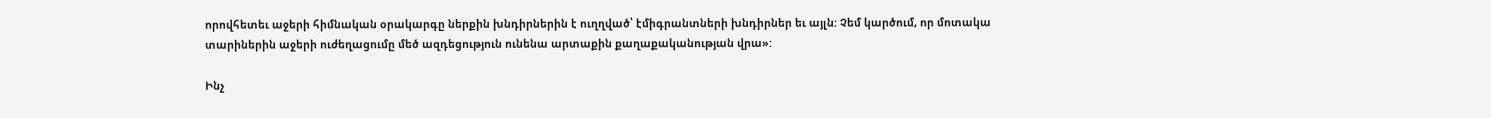որովհետեւ աջերի հիմնական օրակարգը ներքին խնդիրներին է ուղղված՝ էմիգրանտների խնդիրներ եւ այլն: Չեմ կարծում, որ մոտակա տարիներին աջերի ուժեղացումը մեծ ազդեցություն ունենա արտաքին քաղաքականության վրա»:

Ինչ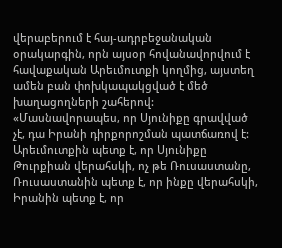վերաբերում է հայ-ադրբեջանական օրակարգին, որն այսօր հովանավորվում է հավաքական Արեւմուտքի կողմից, այստեղ ամեն բան փոխկապակցված է մեծ խաղացողների շահերով: «Մասնավորապես, որ Սյունիքը գրավված չէ, դա Իրանի դիրքորոշման պատճառով է: Արեւմուտքին պետք է, որ Սյունիքը Թուրքիան վերահսկի, ոչ թե Ռուսաստանը, Ռուսաստանին պետք է, որ ինքը վերահսկի, Իրանին պետք է, որ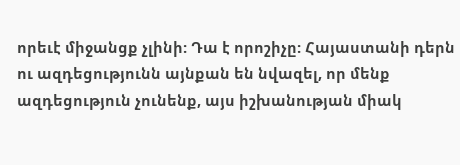որեւէ միջանցք չլինի: Դա է որոշիչը: Հայաստանի դերն ու ազդեցությունն այնքան են նվազել, որ մենք ազդեցություն չունենք, այս իշխանության միակ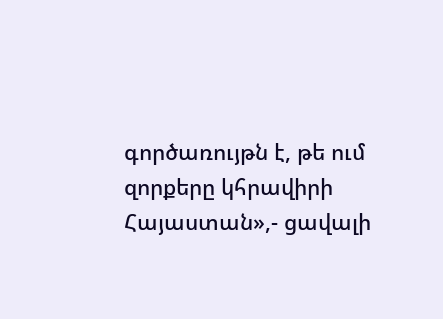գործառույթն է, թե ում զորքերը կհրավիրի Հայաստան»,- ցավալի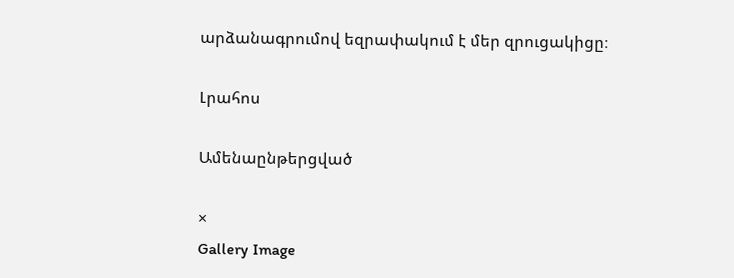արձանագրումով եզրափակում է մեր զրուցակիցը։

Լրահոս

Ամենաընթերցված

×
Gallery Image